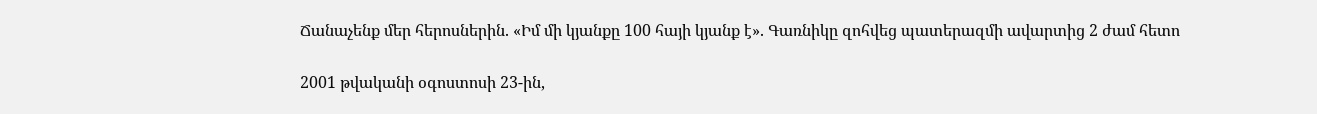Ճանաչենք մեր հերոսներին. «Իմ մի կյանքը 100 հայի կյանք է». Գառնիկը զոհվեց պատերազմի ավարտից 2 ժամ հետո

2001 թվականի օգոստոսի 23-ին,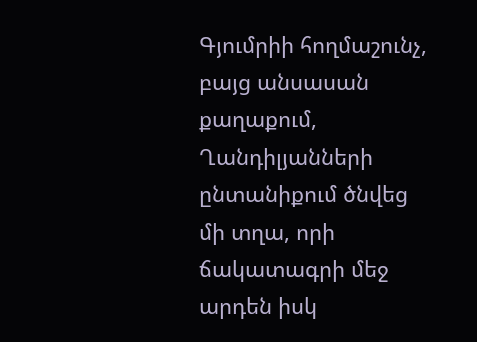Գյումրիի հողմաշունչ, բայց անսասան քաղաքում, Ղանդիլյանների ընտանիքում ծնվեց մի տղա, որի ճակատագրի մեջ արդեն իսկ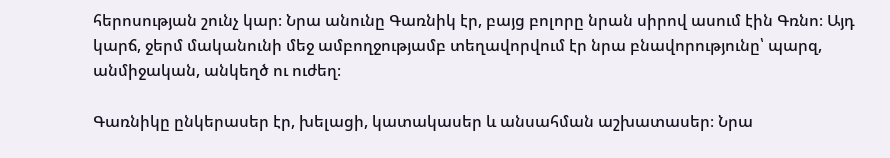հերոսության շունչ կար։ Նրա անունը Գառնիկ էր, բայց բոլորը նրան սիրով ասում էին Գռնո։ Այդ կարճ, ջերմ մականունի մեջ ամբողջությամբ տեղավորվում էր նրա բնավորությունը՝ պարզ, անմիջական, անկեղծ ու ուժեղ։

Գառնիկը ընկերասեր էր, խելացի, կատակասեր և անսահման աշխատասեր։ Նրա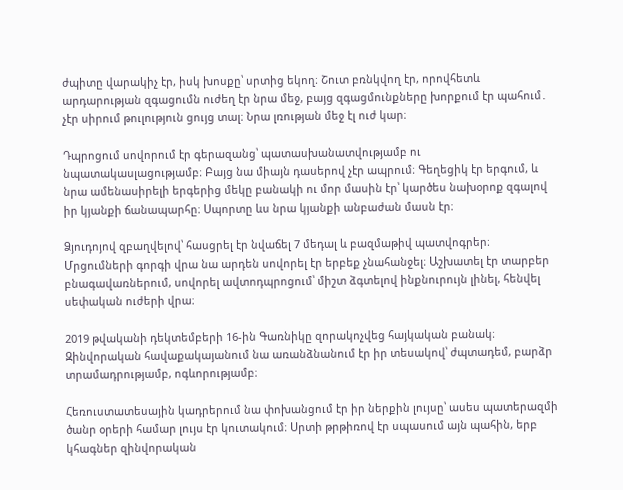ժպիտը վարակիչ էր, իսկ խոսքը՝ սրտից եկող։ Շուտ բռնկվող էր, որովհետև արդարության զգացումն ուժեղ էր նրա մեջ, բայց զգացմունքները խորքում էր պահում․ չէր սիրում թուլություն ցույց տալ։ Նրա լռության մեջ էլ ուժ կար։

Դպրոցում սովորում էր գերազանց՝ պատասխանատվությամբ ու նպատակասլացությամբ։ Բայց նա միայն դասերով չէր ապրում։ Գեղեցիկ էր երգում, և նրա ամենասիրելի երգերից մեկը բանակի ու մոր մասին էր՝ կարծես նախօրոք զգալով իր կյանքի ճանապարհը։ Սպորտը ևս նրա կյանքի անբաժան մասն էր։

Ձյուդոյով զբաղվելով՝ հասցրել էր նվաճել 7 մեդալ և բազմաթիվ պատվոգրեր։ Մրցումների գորգի վրա նա արդեն սովորել էր երբեք չնահանջել։ Աշխատել էր տարբեր բնագավառներում, սովորել ավտոդպրոցում՝ միշտ ձգտելով ինքնուրույն լինել, հենվել սեփական ուժերի վրա։

2019 թվականի դեկտեմբերի 16-ին Գառնիկը զորակոչվեց հայկական բանակ։ Զինվորական հավաքակայանում նա առանձնանում էր իր տեսակով՝ ժպտադեմ, բարձր տրամադրությամբ, ոգևորությամբ։

Հեռուստատեսային կադրերում նա փոխանցում էր իր ներքին լույսը՝ ասես պատերազմի ծանր օրերի համար լույս էր կուտակում։ Սրտի թրթիռով էր սպասում այն պահին, երբ կհագներ զինվորական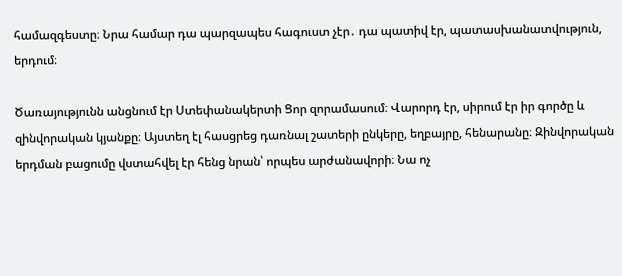համազգեստը։ Նրա համար դա պարզապես հագուստ չէր․ դա պատիվ էր, պատասխանատվություն, երդում։

Ծառայությունն անցնում էր Ստեփանակերտի Ցոր զորամասում։ Վարորդ էր, սիրում էր իր գործը և զինվորական կյանքը։ Այստեղ էլ հասցրեց դառնալ շատերի ընկերը, եղբայրը, հենարանը։ Զինվորական երդման բացումը վստահվել էր հենց նրան՝ որպես արժանավորի։ Նա ոչ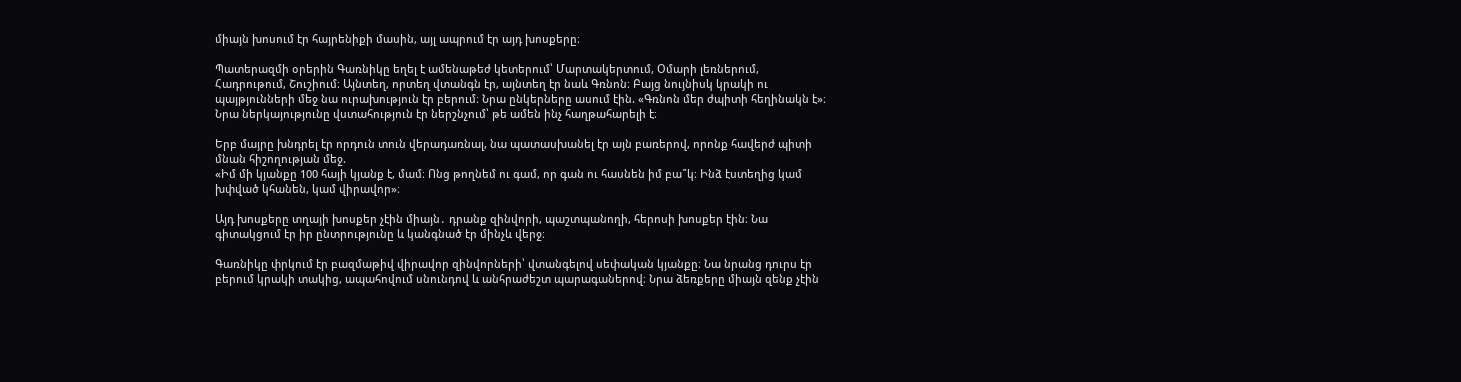միայն խոսում էր հայրենիքի մասին, այլ ապրում էր այդ խոսքերը։

Պատերազմի օրերին Գառնիկը եղել է ամենաթեժ կետերում՝ Մարտակերտում, Օմարի լեռներում, Հադրութում, Շուշիում։ Այնտեղ, որտեղ վտանգն էր, այնտեղ էր նաև Գռնոն։ Բայց նույնիսկ կրակի ու պայթյունների մեջ նա ուրախություն էր բերում։ Նրա ընկերները ասում էին. «Գռնոն մեր ժպիտի հեղինակն է»։ Նրա ներկայությունը վստահություն էր ներշնչում՝ թե ամեն ինչ հաղթահարելի է։

Երբ մայրը խնդրել էր որդուն տուն վերադառնալ, նա պատասխանել էր այն բառերով, որոնք հավերժ պիտի մնան հիշողության մեջ.
«Իմ մի կյանքը 100 հայի կյանք է, մամ։ Ոնց թողնեմ ու գամ, որ գան ու հասնեն իմ բա՞կ։ Ինձ էստեղից կամ խփված կհանեն, կամ վիրավոր»։

Այդ խոսքերը տղայի խոսքեր չէին միայն․ դրանք զինվորի, պաշտպանողի, հերոսի խոսքեր էին։ Նա գիտակցում էր իր ընտրությունը և կանգնած էր մինչև վերջ։

Գառնիկը փրկում էր բազմաթիվ վիրավոր զինվորների՝ վտանգելով սեփական կյանքը։ Նա նրանց դուրս էր բերում կրակի տակից, ապահովում սնունդով և անհրաժեշտ պարագաներով։ Նրա ձեռքերը միայն զենք չէին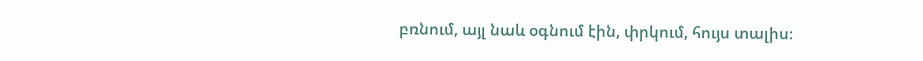բռնում, այլ նաև օգնում էին, փրկում, հույս տալիս։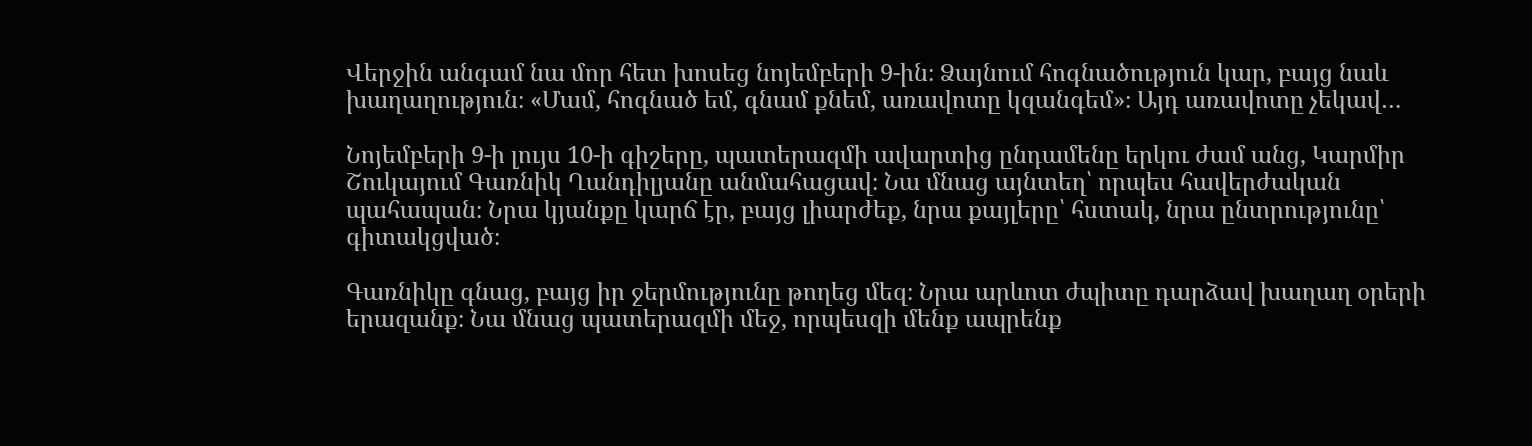Վերջին անգամ նա մոր հետ խոսեց նոյեմբերի 9-ին։ Ձայնում հոգնածություն կար, բայց նաև խաղաղություն։ «Մամ, հոգնած եմ, գնամ քնեմ, առավոտը կզանգեմ»։ Այդ առավոտը չեկավ…

Նոյեմբերի 9-ի լույս 10-ի գիշերը, պատերազմի ավարտից ընդամենը երկու ժամ անց, Կարմիր Շուկայում Գառնիկ Ղանդիլյանը անմահացավ։ Նա մնաց այնտեղ՝ որպես հավերժական պահապան։ Նրա կյանքը կարճ էր, բայց լիարժեք, նրա քայլերը՝ հստակ, նրա ընտրությունը՝ գիտակցված։

Գառնիկը գնաց, բայց իր ջերմությունը թողեց մեզ։ Նրա արևոտ ժպիտը դարձավ խաղաղ օրերի երազանք։ Նա մնաց պատերազմի մեջ, որպեսզի մենք ապրենք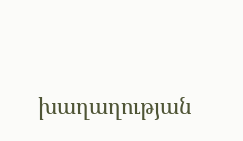խաղաղության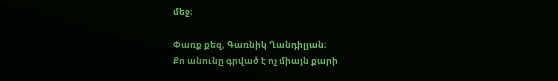մեջ։

Փառք քեզ, Գառնիկ Ղանդիլյան։
Քո անունը գրված է ոչ միայն քարի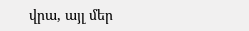վրա, այլ մեր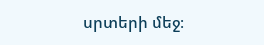սրտերի մեջ։